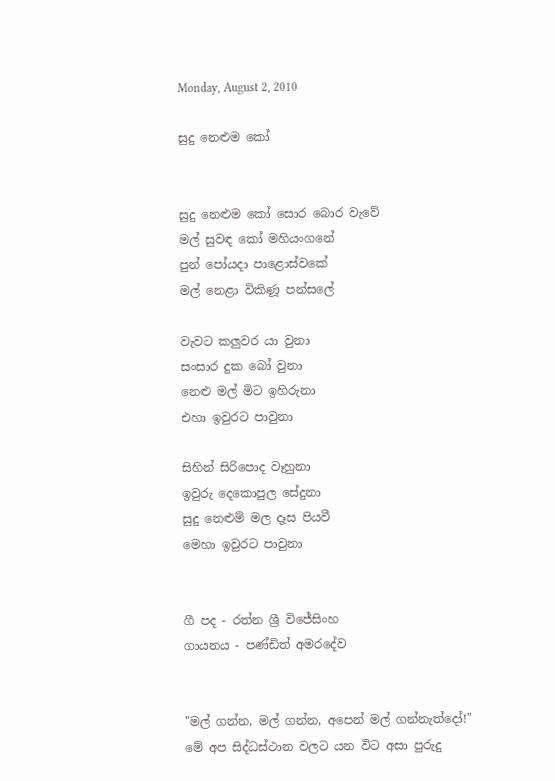Monday, August 2, 2010

සුදු නෙළුම කෝ


සුදු නෙළුම කෝ සොර බොර වැවේ
මල් සුවඳ කෝ මහියංගනේ
පුන් පෝයදා පාළොස්වකේ
මල් නෙළා විකිණූ පන්සලේ

වැවට කලුවර යා වුනා
සංසාර දුක බෝ වුනා
නෙළු මල් මිට ඉහිරුනා
එහා ඉවුරට පාවුනා

සිහින් සිරිපොද වෑහුනා
ඉවුරු දෙකොපුල සේදුනා
සුදු නෙළුම් මල දෑස පියවී
මෙහා ඉවුරට පාවුනා


ගී පද - රත්න ශ්‍රී විජේසිංහ
ගායනය - පණ්ඩිත් අමරදේව


"මල් ගන්න, මල් ගන්න, අපෙන් මල් ගන්නැත්දෝ!" මේ අප සිද්ධස්ථාන වලට යන විට අසා පුරුදු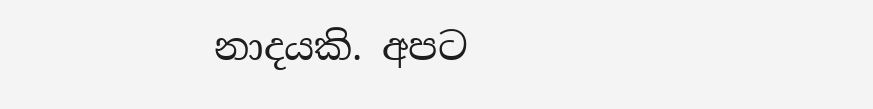නාදයකි. අපට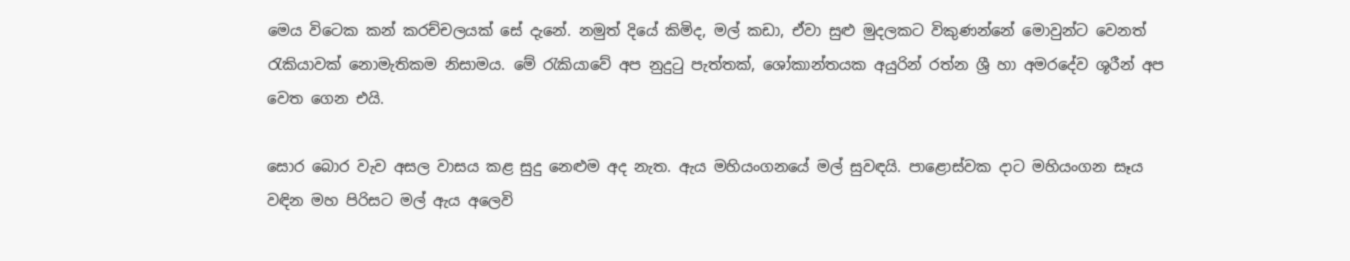මෙය විටෙක කන් කරච්චලයක් සේ දැනේ. නමුත් දියේ කිමිද, මල් කඩා, ඒවා සුළු මුදලකට විකුණන්නේ මොවුන්ට වෙනත් රැකියාවක් නොමැතිකම නිසාමය. මේ රැකියාවේ අප නුදුටු පැත්තක්, ශෝකාන්තයක අයුරින් රත්න ශ්‍රී හා අමරදේව ශූරීන් අප වෙත ගෙන එයි.

සොර බොර වැව අසල වාසය කළ සුදු නෙළුම අද නැත. ඇය මහියංගනයේ මල් සුවඳයි. පාළොස්වක දාට මහියංගන සෑය වඳින මහ පිරිසට මල් ඇය අලෙවි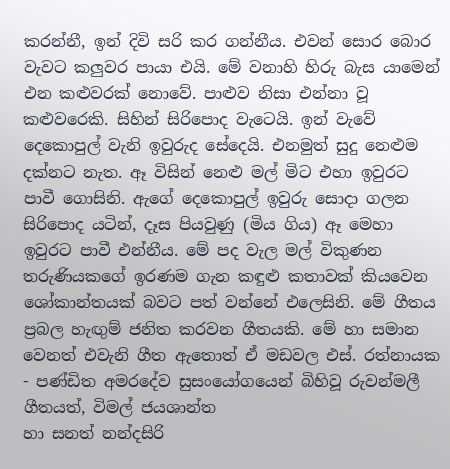කරන්නී, ඉන් දිවි සරි කර ගන්නීය. එවන් සොර බොර වැවට කලුවර පායා එයි. මේ වනාහි හිරු බැස යාමෙන් එන කළුවරක් නොවේ. පාළුව නිසා එන්නා වූ කළුවරෙකි. සිහින් සිරිපොද වැටෙයි. ඉන් වැවේ දෙකොපුල් වැනි ඉවුරුද සේදෙයි. එනමුත් සුදු නෙළුම දක්නට නැත. ඈ විසින් නෙළු මල් මිට එහා ඉවුරට පාවී ගොසිනි. ඇගේ දෙකොපුල් ඉවුරු සොදා ගලන සිරිපොද යටින්, දෑස පියවුණු (මිය ගිය) ඈ මෙහා ඉවුරට පාවී එන්නීය. මේ පද වැල මල් විකුණන තරුණියකගේ ඉරණම ගැන කඳුළු කතාවක් කියවෙන ශෝකාන්තයක් බවට පත් වන්නේ එලෙසිනි. මේ ගීතය ප්‍රබල හැඟුම් ජනිත කරවන ගීතයකි. මේ හා සමාන වෙනත් එවැනි ගීත ඇතොත් ඒ මඩවල එස්. රත්නායක - පණ්ඩිත අමරදේව සුසංයෝගයෙන් බිහිවූ රුවන්මලී ගීතයත්, විමල් ජයශාන්ත
හා සනත් නන්දසිරි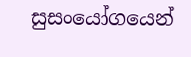සුසංයෝගයෙන්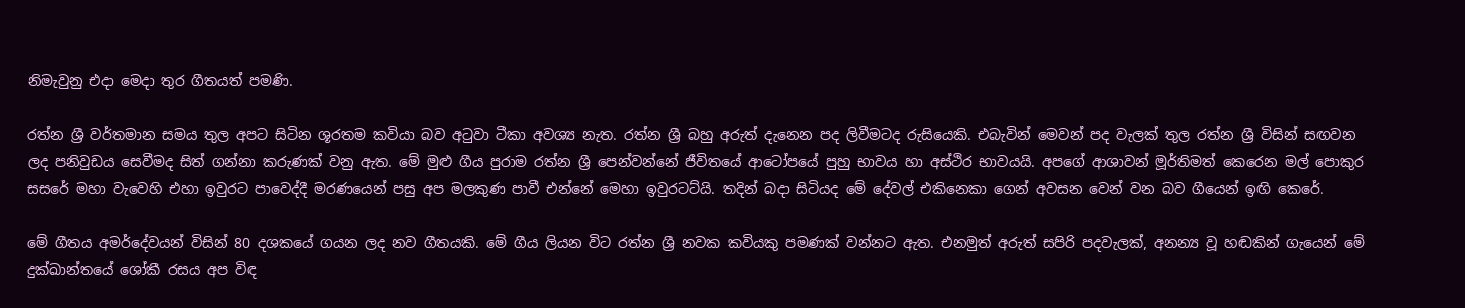නිමැවුනු එදා මෙදා තුර ගීතයත් පමණි.

රත්න ශ්‍රී වර්තමාන සමය තුල අපට සිටින ශූරතම කවියා බව අටුවා ටීකා අවශ්‍ය නැත. රත්න ශ්‍රී බහු අරුත් දැනෙන පද ලිවීමටද රුසියෙකි. එබැවින් මෙවන් පද වැලක් තුල රත්න ශ්‍රී විසින් සඟවන ලද පනිවුඩය සෙවීමද සිත් ගන්නා කරුණක් වනු ඇත. මේ මුළු ගීය පුරාම රත්න ශ්‍රී පෙන්වන්නේ ජීවිතයේ ආටෝපයේ පුහු භාවය හා අස්ථිර භාවයයි. අපගේ ආශාවන් මූර්තිමත් කෙරෙන මල් පොකුර සසරේ මහා වැවෙහි එහා ඉවුරට පාවෙද්දී මරණයෙන් පසු අප මලකුණ පාවී එන්නේ මෙහා ඉවුරටට්යි. තදින් බදා සිටියද මේ දේවල් එකිනෙකා ගෙන් අවසන වෙන් වන බව ගීයෙන් ඉඟි කෙරේ.

මේ ගීතය අමර්දේවයන් විසින් 80 දශකයේ ගයන ලද නව ගීතයකි. මේ ගීය ලියන විට රත්න ශ්‍රී නවක කවියකු පමණක් වන්නට ඇත. එනමුත් අරුත් සපිරි පදවැලක්, අනන්‍ය වූ හඬකින් ගැයෙන් මේ දුක්ඛාන්තයේ ශෝකී රසය අප විඳ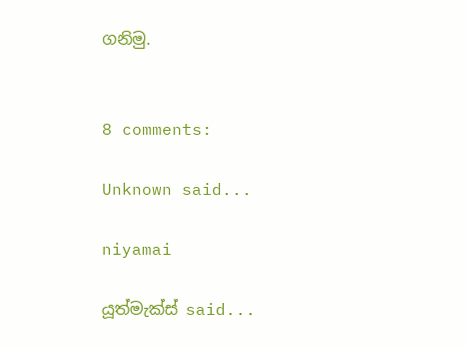ගනිමු.


8 comments:

Unknown said...

niyamai

යූත්මැක්ස් said...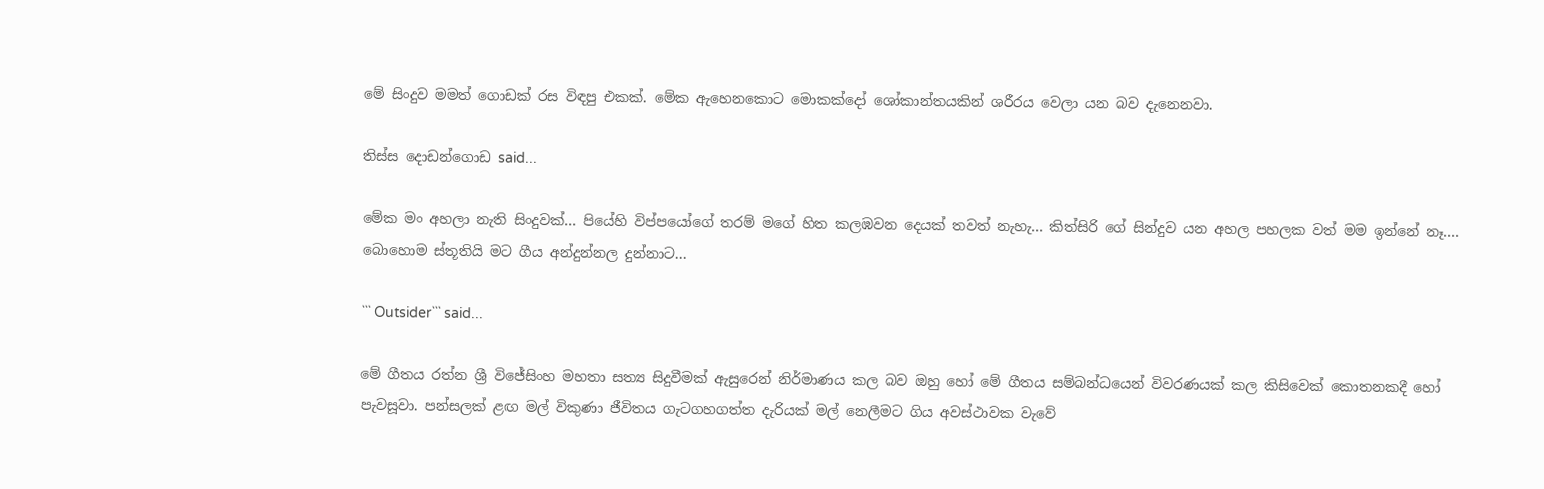මේ සිංදුව මමත් ගොඩක් රස විඳපු එකක්. මේක ඇහෙනකොට මොකක්දෝ ශෝකාන්තයකින් ශරීරය වෙලා යන බව දැනෙනවා.

තිස්ස දොඩන්ගොඩ said...

මේක මං අහලා නැති සිංදුවක්... පියේහි විප්පයෝගේ තරම් මගේ හිත කලඹවන දෙයක් තවත් නැහැ... කිත්සිරි ගේ සින්දුව යන අහල පහලක වත් මම ඉන්නේ නෑ....
බොහොම ස්තූතියි මට ගීය අන්දුන්නල දුන්නාට...

``` Outsider``` said...

මේ ගීතය රත්න ශ්‍රී විජේසිංහ මහතා සත්‍ය සිදුවීමක් ඇසුරෙන් නිර්මාණය කල බව ඔහු හෝ මේ ගීතය සම්බන්ධයෙන් විවරණයක් කල කිසිවෙක් කොතනකදී හෝ පැවසූවා. පන්සලක් ළඟ මල් විකුණා ජීවිතය ගැටගහගත්ත දැරියක් මල් නෙලීමට ගිය අවස්ථාවක වැවේ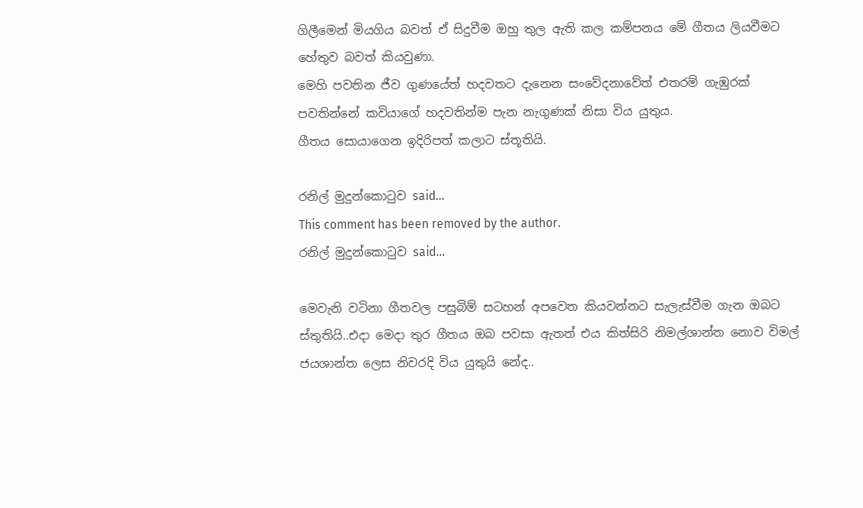ගිලීමෙන් මියගිය බවත් ඒ සිදුවීම ඔහු තුල ඇති කල කම්පනය මේ ගීතය ලියවීමට හේතුව බවත් කියවුණා.
මෙහි පවතින ජීව ගුණයේත් හදවතට දැනෙන සංවේදනාවේත් එතරම් ගැඹුරක් පවතින්නේ කවියාගේ හදවතින්ම පැන නැගුණක් නිසා විය යුතුය.
ගීතය සොයාගෙන ඉදිරිපත් කලාට ස්තූතියි.

රනිල් මුදුන්කොටුව said...
This comment has been removed by the author.
රනිල් මුදුන්කොටුව said...

මෙවැනි වටිනා ගීතවල පසුබිම් සටහන් අපවෙත කියවන්නට සැලැස්වීම ගැන ඔබට ස්තුතියි..එදා මෙදා තුර ගීතය ඔබ පවසා ඇතත් එය කිත්සිරි නිමල්ශාන්ත නොව විමල් ජයශාන්ත ලෙස නිවරදි විය යුතුයි නේද..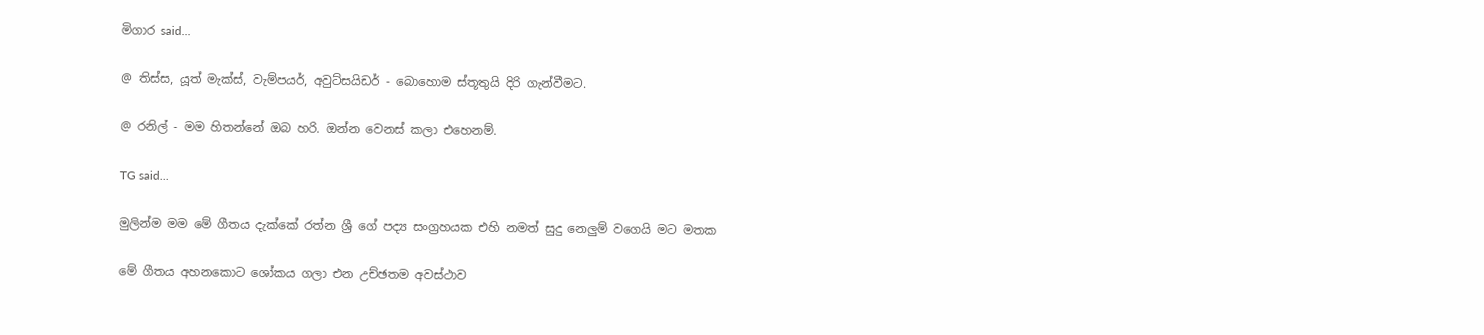මිගාර said...

@ තිස්ස, යූත් මැක්ස්, වැම්පයර්, අවුට්සයිඩර් - බොහොම ස්තූතුයි දිරි ගැන්වීමට.

@ රනිල් - මම හිතන්නේ ඔබ හරි. ඔන්න වෙනස් කලා එහෙනම්.

TG said...

මුලින්ම මම මේ ගීතය දැක්කේ රත්න ශ්‍රී ගේ පද්‍ය සංග්‍රහයක එහි නමත් සුදු නෙලුම් වගෙයි මට මතක

මේ ගීතය අහනකොට ශෝකය ගලා එන උච්ඡතම අවස්ථාව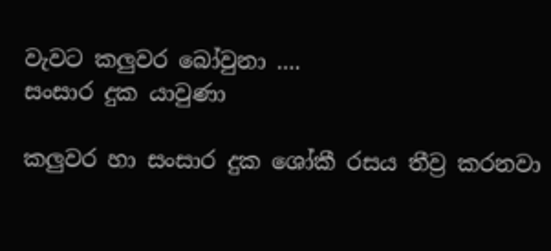වැවට කලුවර බෝවුනා ....
සංසාර දුක යාවුණා

කලුවර හා සංසාර දුක ශෝකී රසය තීව්‍ර කරනවා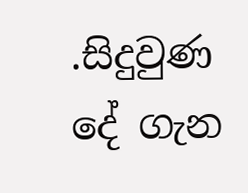.සිදුවුණ දේ ගැන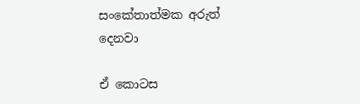සංකේතාත්මක අරුත් දෙනවා

ඒ කොටස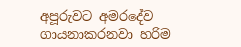අපූරුවට අමරදේව ගායනාකරනවා හරිම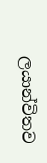ලයාන්විතව